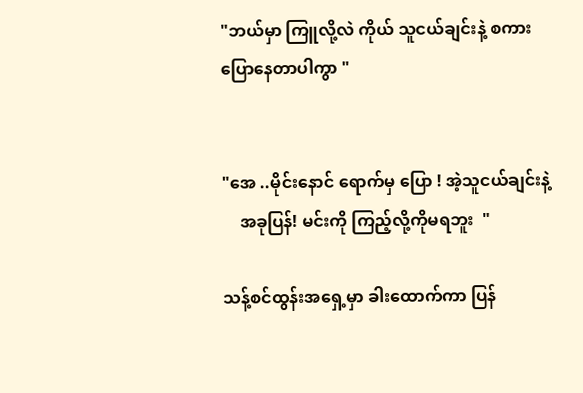"ဘယ်မှာ ကြူလို့လဲ ကိုယ် သူငယ်ချင်းနဲ့ စကားပြောနေတာပါကွာ "


"အေ ..မိုင်းနောင် ရောက်မှ ပြော ! အဲ့သူငယ်ချင်းနဲ့
    အခုပြန်! မင်းကို ကြည့်လို့ကိုမရဘူး  "

သန့်စင်ထွန်းအရှေ့မှာ ခါးထောက်ကာ ပြန်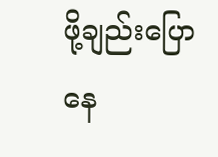ဖို့ချည်းပြောနေ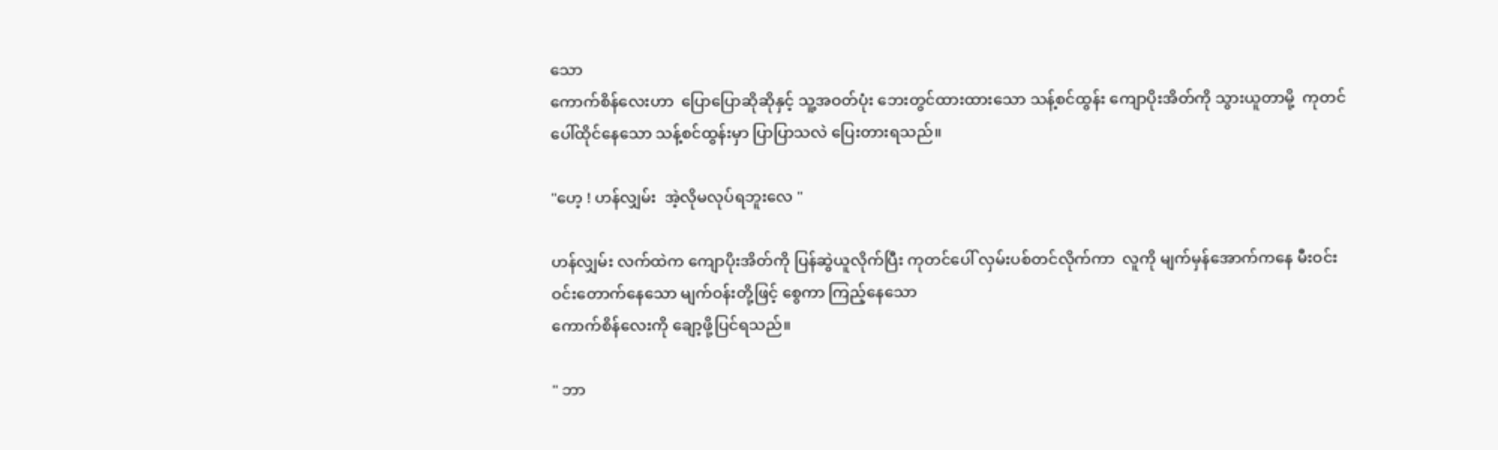သော
ကောက်စိန်လေးဟာ  ပြောပြောဆိုဆိုနှင့် သူ့အဝတ်ပုံး ဘေးတွင်ထားထားသော သန့်စင်ထွန်း ကျောပိုးအိတ်ကို သွားယူတာမို့  ကုတင်ပေါ်ထိုင်နေသော သန့်စင်ထွန်းမှာ ပြာပြာသလဲ ပြေးတားရသည်။

"ဟေ့ ! ဟန်လျှမ်း  အဲ့လိုမလုပ်ရဘူးလေ "

ဟန်လျှမ်း လက်ထဲက ကျောပိုးအိတ်ကို ပြန်ဆွဲယူလိုက်ပြီး ကုတင်ပေါ် လှမ်းပစ်တင်လိုက်ကာ  လူကို မျက်မှန်အောက်ကနေ မီးဝင်းဝင်းတောက်နေသော မျက်ဝန်းတို့ဖြင့် စွေကာ ကြည့်နေသော
ကောက်စိန်လေးကို ချော့ဖို့ပြင်ရသည်။

" ဘာ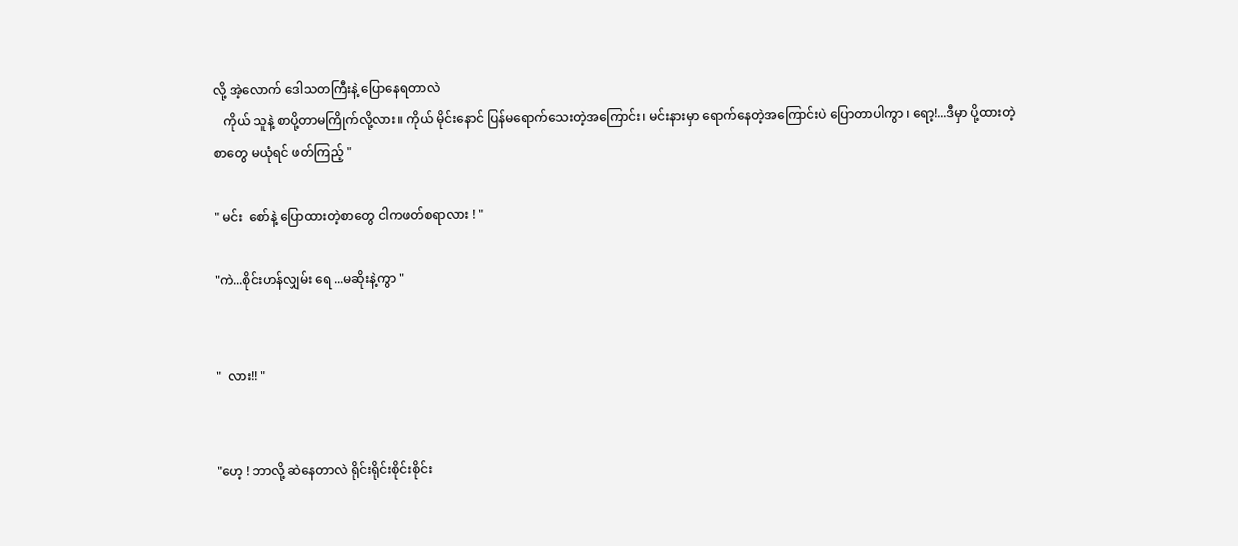လို့ အဲ့လောက် ဒေါသတကြီးနဲ့ ပြောနေရတာလဲ
   ကိုယ် သူနဲ့ စာပို့တာမကြိုက်လို့လား။ ကိုယ် မိုင်းနောင် ပြန်မရောက်သေးတဲ့အကြောင်း၊ မင်းနားမှာ ရောက်နေတဲ့အကြောင်းပဲ ပြောတာပါကွာ ၊ ရော့!...ဒီမှာ ပို့ထားတဲ့
စာတွေ မယုံရင် ဖတ်ကြည့် "

" မင်း  စော်နဲ့ ပြောထားတဲ့စာတွေ ငါကဖတ်စရာလား ! "

"ကဲ...စိုင်းဟန်လျှမ်း ရေ ...မဆိုးနဲ့ကွာ "


"  လား!! "


"ဟေ့ ! ဘာလို့ ဆဲနေတာလဲ ရိုင်းရိုင်းစိုင်းစိုင်း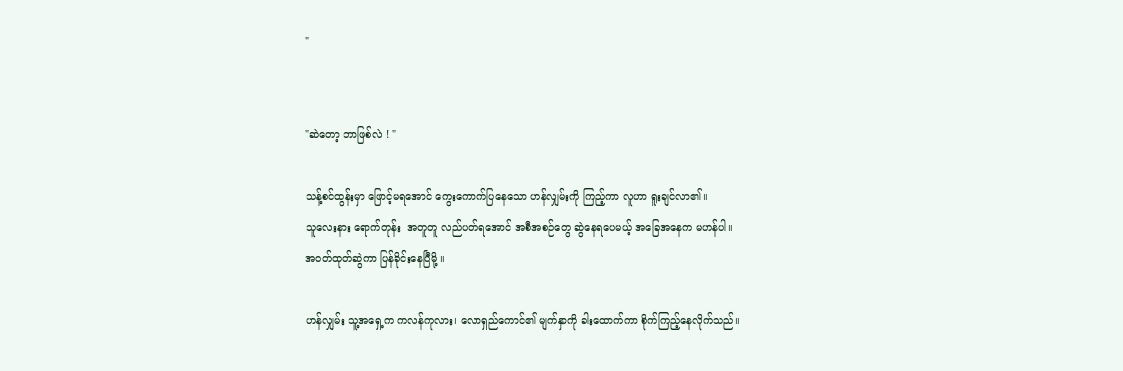"


"ဆဲတော့ ဘာဖြစ်လဲ ! "

သန့်စင်ထွန်းမှာ ဖြောင့်မရအောင် ကွေးကောက်ပြနေသော ဟန်လျှမ်းကို ကြည့်ကာ လူဟာ ရူးချင်လာ၏။
သူလေးနား ရောက်တုန်း  အတူတူ လည်ပတ်ရအောင် အစီအစဉ်တွေ ဆွဲနေရပေမယ့် အခြေအနေက မဟန်ပါ။
အဝတ်ထုတ်ဆွဲကာ ပြန်ခိုင်းနေပြီမို့ ။

ဟန်လျှမ်း သူ့အရှေ့က ကလန်ကုလား၊ လောရှည်ကောင်၏ မျက်နှာကို ခါးထောက်ကာ စိုက်ကြည့်နေလိုက်သည်။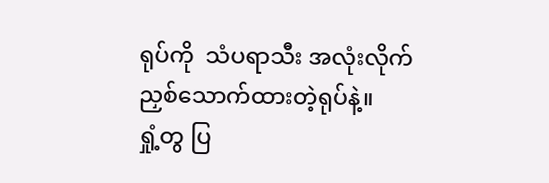ရုပ်ကို  သံပရာသီး အလုံးလိုက်ညှစ်သောက်ထားတဲ့ရုပ်နဲ့။
ရှုံ့တွ ပြ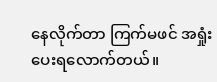နေလိုက်တာ ကြက်မဖင် အရှုံးပေးရလောက်တယ်။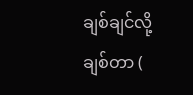ချစ်ချင်လို့ ချစ်တာ (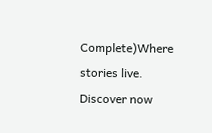Complete)Where stories live. Discover now